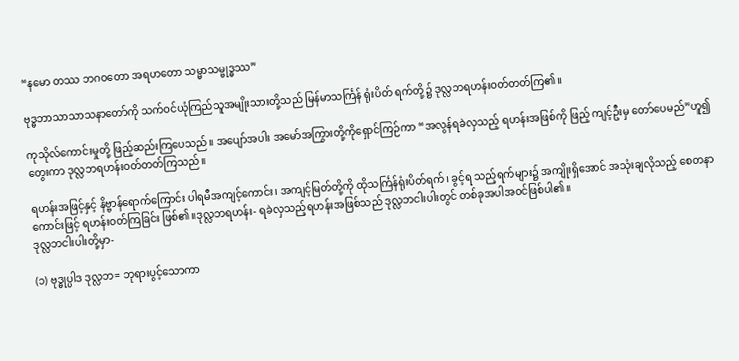“နမော တဿ ဘဂဝတော အရဟတော သမ္မာသမ္ဗုဒ္ဓဿ”

ဗုဒ္ဓဘာသာသာသနာတော်ကို သက်ဝင်ယုံကြည်သူအမျိုးသားတို့သည် မြန်မာသင်္ကြန် ရုံးပိတ် ရက်တို့၌ ဒုလ္လဘရဟန်းဝတ်တတ်ကြ၏။

ကုသိုလ်ကောင်းမှုတို့ ဖြည့်ဆည်းကြပေသည်။ အပျော်အပါး အမော်အကြွားတို့ကိုရှောင်ကြဉ်ကာ “အလွန်ရခဲလှသည့် ရဟန်းအဖြစ်ကို ဖြည့် ကျင့်ဦးမှ တော်ပေမည်”ဟူ၍တွေးကာ ဒုလ္လဘရဟန်းဝတ်တတ်ကြသည်။

ရဟန်းအဖြင့်နှင့် နိဗ္ဗာန်ရောက်ကြောင်း ပါရမီအကျင့်ကောင်း၊ အကျင့်မြတ်တို့ကို ထိုသင်္ကြန်ရုံးပိတ်ရက်၊ ခွင့်ရ သည့်ရက်များ၌ အကျိုးရှိအောင် အသုံးချလိုသည့် စေတနာကောင်းဖြင့် ရဟန်းဝတ်ကြခြင်း ဖြစ်၏။ဒုလ္လဘရဟန်း- ရခဲလှသည့်ရဟန်းအဖြစ်သည် ဒုလ္လဘငါးပါးတွင် တစ်ခုအပါအဝင်ဖြစ်ပါ၏။
ဒုလ္လဘငါးပါးတို့မှာ-

(၁) ဗုဒ္ဓုပ္ပါဒ ဒုလ္လဘ= ဘုရားပွင့်သောကာ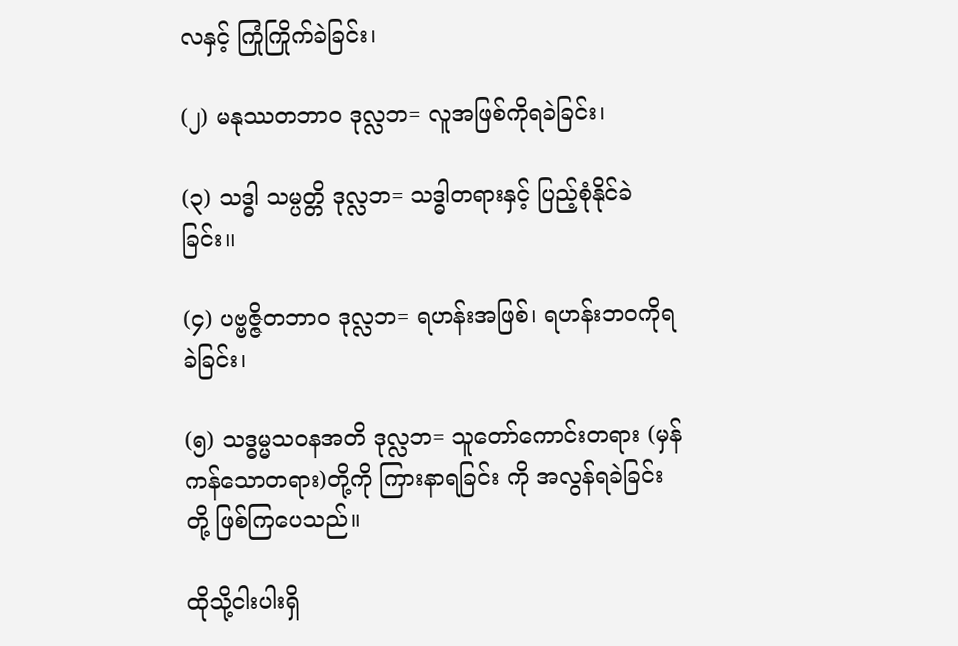လနှင့် ကြုံကြိုက်ခဲခြင်း၊

(၂) မနုဿတဘာဝ ဒုလ္လဘ= လူအဖြစ်ကိုရခဲခြင်း၊

(၃) သဒ္ဓါ သမ္ပတ္တိ ဒုလ္လဘ= သဒ္ဓါတရားနှင့် ပြည့်စုံနိုင်ခဲခြင်း၊၊

(၄) ပဗ္ဗဇ္ဇိတဘာဝ ဒုလ္လဘ= ရဟန်းအဖြစ်၊ ရဟန်းဘဝကိုရခဲခြင်း၊

(၅) သဒ္ဓမ္မသဝနအတိ ဒုလ္လဘ= သူတော်ကောင်းတရား (မှန်ကန်သောတရား)တို့ကို ကြားနာရခြင်း ကို အလွန်ရခဲခြင်းတို့ ဖြစ်ကြပေသည်။

ထိုသို့ငါးပါးရှိ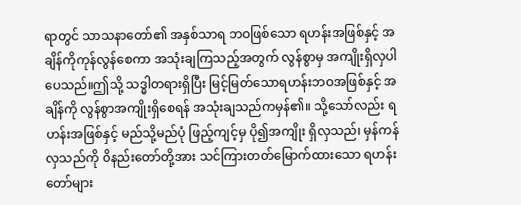ရာတွင် သာသနာတော်၏ အနှစ်သာရ ဘဝဖြစ်သော ရဟန်းအဖြစ်နှင့် အချိန်ကိုကုန်လွန်စေကာ အသုံးချကြသည့်အတွက် လွန်စွာမှ အကျိုးရှိလှပါပေသည်။ဤသို့ သဒ္ဓါတရားရှိပြီး မြင့်မြတ်သောရဟန်းဘဝအဖြစ်နှင့် အချိန်ကို လွန်စွာအကျိုးရှိစေရန် အသုံးချသည်ကမှန်၏။ သို့သော်လည်း ရဟန်းအဖြစ်နှင့် မည်သို့မည်ပုံ ဖြည့်ကျင့်မှ ပို၍အကျိုး ရှိလှသည်၊ မှန်ကန်လှသည်ကို ၀ိနည်းတော်တို့အား သင်ကြားတတ်မြောက်ထားသော ရဟန်း တော်များ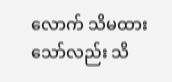လောက် သိမထားသော်လည်း သိ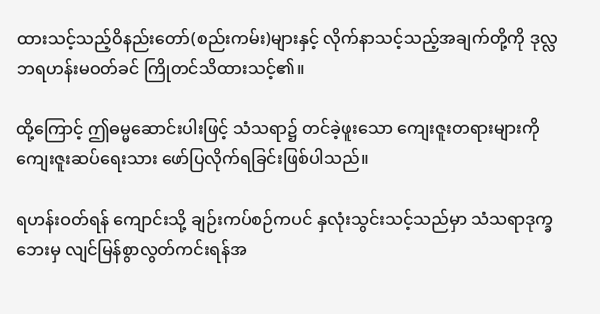ထားသင့်သည့်ဝိနည်းတော်(စည်းကမ်း)များနှင့် လိုက်နာသင့်သည့်အချက်တို့ကို ဒုလ္လဘရဟန်းမဝတ်ခင် ကြိုတင်သိထားသင့်၏။

ထို့ကြောင့် ဤဓမ္မဆောင်းပါးဖြင့် သံသရာ၌ တင်ခဲ့ဖူးသော ကျေးဇူးတရားများကို ကျေးဇူးဆပ်ရေးသား ဖော်ပြလိုက်ရခြင်းဖြစ်ပါသည်။

ရဟန်းဝတ်ရန် ကျောင်းသို့ ချဉ်းကပ်စဉ်ကပင် နှလုံးသွင်းသင့်သည်မှာ သံသရာဒုက္ခဘေးမှ လျင်မြန်စွာလွတ်ကင်းရန်အ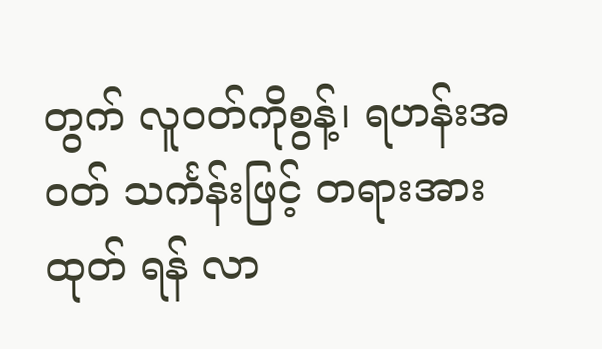တွက် လူဝတ်ကိုစွန့်၊ ရဟန်းအဝတ် သင်္ကန်းဖြင့် တရားအားထုတ် ရန် လာ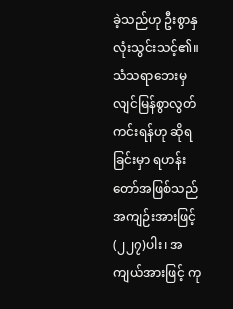ခဲ့သည်ဟု ဦးစွာနှလုံးသွင်းသင့်၏။ သံသရာဘေးမှ လျင်မြန်စွာလွတ်ကင်းရန်ဟု ဆိုရခြင်းမှာ ရဟန်းတော်အဖြစ်သည် အကျဉ်းအားဖြင့် (၂၂၇)ပါး၊ အကျယ်အားဖြင့် ကု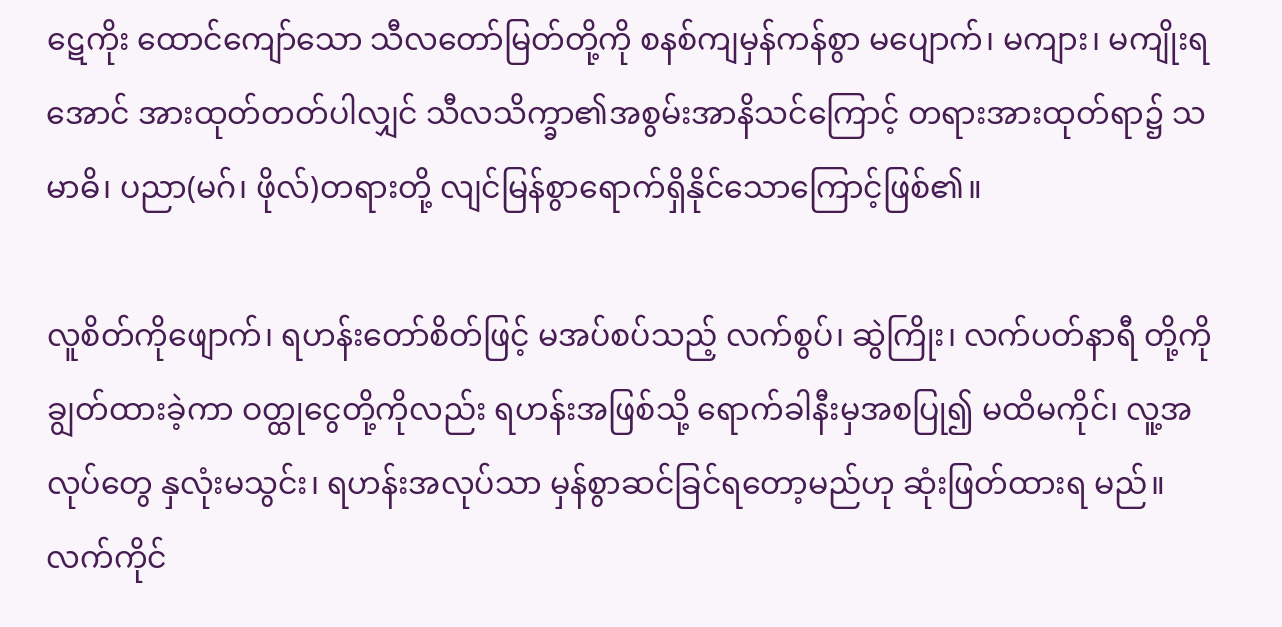ဋေကိုး ထောင်ကျော်သော သီလတော်မြတ်တို့ကို စနစ်ကျမှန်ကန်စွာ မပျောက်၊ မကျား၊ မကျိုးရ အောင် အားထုတ်တတ်ပါလျှင် သီလသိက္ခာ၏အစွမ်းအာနိသင်ကြောင့် တရားအားထုတ်ရာ၌ သမာဓိ၊ ပညာ(မဂ်၊ ဖိုလ်)တရားတို့ လျင်မြန်စွာရောက်ရှိနိုင်သောကြောင့်ဖြစ်၏။

လူစိတ်ကိုဖျောက်၊ ရဟန်းတော်စိတ်ဖြင့် မအပ်စပ်သည့် လက်စွပ်၊ ဆွဲကြိုး၊ လက်ပတ်နာရီ တို့ကို ချွတ်ထားခဲ့ကာ ဝတ္ထုငွေတို့ကိုလည်း ရဟန်းအဖြစ်သို့ ရောက်ခါနီးမှအစပြု၍ မထိမကိုင်၊ လူ့အလုပ်တွေ နှလုံးမသွင်း၊ ရဟန်းအလုပ်သာ မှန်စွာဆင်ခြင်ရတော့မည်ဟု ဆုံးဖြတ်ထားရ မည်။ လက်ကိုင်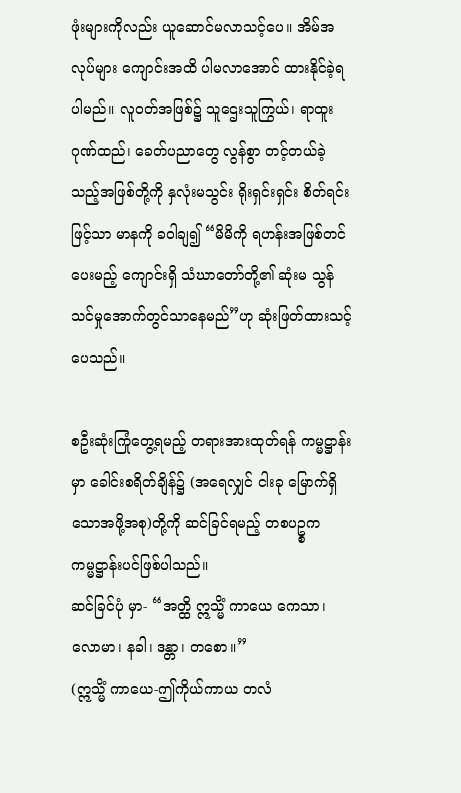ဖုံးများကိုလည်း ယူဆောင်မလာသင့်ပေ။ အိမ်အလုပ်များ ကျောင်းအထိ ပါမလာအောင် ထားနိုင်ခဲ့ရပါမည်။ လူဝတ်အဖြစ်၌ သူဌေးသူကြွယ်၊ ရာထူးဂုဏ်ထည်၊ ခေတ်ပညာတွေ လွန်စွာ တင့်တယ်ခဲ့သည့်အဖြစ်တို့ကို နှလုံးမသွင်း ရိုးရှင်းရှင်း စိတ်ရင်းဖြင့်သာ မာနကို ခဝါချ၍ “မိမိကို ရဟန်းအဖြစ်တင်ပေးမည့် ကျောင်းရှိ သံဃာတော်တို့၏ ဆုံးမ သွန်သင်မှုအောက်တွင်သာနေမည်”ဟု ဆုံးဖြတ်ထားသင့်ပေသည်။

စဦးဆုံးကြုံတွေ့ရမည့် တရားအားထုတ်ရန် ကမ္မဋ္ဌာန်းမှာ ခေါင်းစရိတ်ချိန်၌ (အရေလျှင် ငါးခု မြောက်ရှိသောအဖို့အစု)တို့ကို ဆင်ခြင်ရမည့် တစပဥ္စကကမ္မဋ္ဌာန်းပင်ဖြစ်ပါသည်။
ဆင်ခြင်ပုံ မှာ- “အတ္ထိ ဣသ္မိံ ကာယေ ကေသာ၊ လောမာ၊ နခါ၊ ဒန္တာ၊ တစော။”
(ဣသ္မိံ ကာယေ-ဤကိုယ်ကာယ တလံ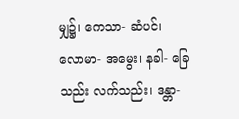မျှ၌၊ ကေသာ- ဆံပင်၊ လောမာ- အမွေး၊ နခါ- ခြေသည်း လက်သည်း၊ ဒန္တာ-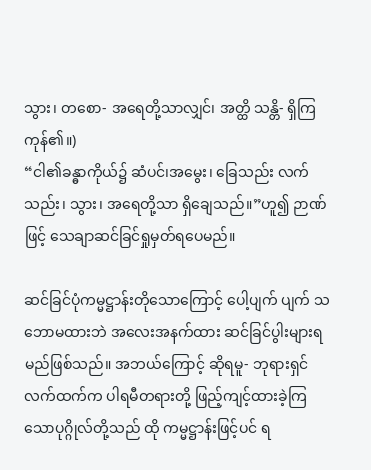သွား၊ တစော- အရေတို့သာလျှင်၊ အတ္ထိ သန္တိ- ရှိကြကုန်၏။)
“ငါ၏ခန္ဓာကိုယ်၌ ဆံပင်၊အမွေး၊ ခြေသည်း လက်သည်း၊ သွား၊ အရေတို့သာ ရှိချေသည်။”ဟူ၍ ဉာဏ်ဖြင့် သေချာဆင်ခြင်ရှုမှတ်ရပေမည်။

ဆင်ခြင်ပုံကမ္မဋ္ဌာန်းတိုသောကြောင့် ပေါ့ပျက် ပျက် သဘောမထားဘဲ အလေးအနက်ထား ဆင်ခြင်ပွါးများရမည်ဖြစ်သည်။ အဘယ်ကြောင့် ဆိုရမူ- ဘုရားရှင်လက်ထက်က ပါရမီတရားတို့ ဖြည့်ကျင့်ထားခဲ့ကြသောပုဂ္ဂိုလ်တို့သည် ထို ကမ္မဋ္ဌာန်းဖြင့်ပင် ရ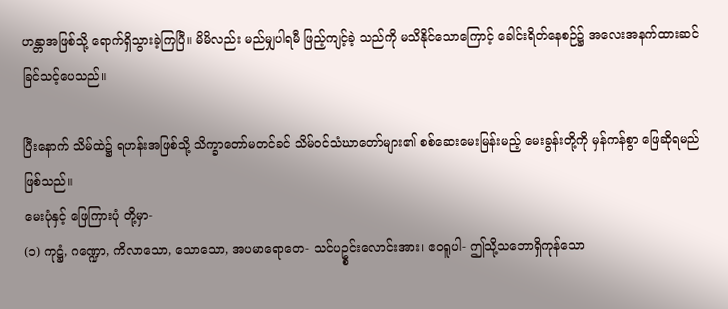ဟန္တာအဖြစ်သို့ ရောက်ရှိသွားခဲ့ကြပြီ။ မိမိလည်း မည်မျှပါရမီ ဖြည့်ကျင့်ခဲ့ သည်ကို မသိနိုင်သောကြောင့် ခေါင်းရိတ်နေစဉ်၌ အလေးအနက်ထားဆင်ခြင်သင့်ပေသည်။

ပြီးနောက် သိမ်ထဲ၌ ရဟန်းအဖြစ်သို့ သိက္ခာတော်မတင်ခင် သိမ်ဝင်သံဃာတော်များ၏ စစ်ဆေးမေးမြန်းမည့် မေးခွန်းတို့ကို မှန်ကန်စွာ ဖြေဆိုရမည်ဖြစ်သည်။
မေးပုံနှင့် ဖြေကြားပုံ တို့မှာ-
(၁) ကုဋ္ဌံ, ဂဏ္ဍော, ကိလာသော, သောသော, အပမာရောတေ- သင်ပဥ္စင်းလောင်းအား၊ ဧဝရူပါ- ဤသို့သဘောရှိကုန်သော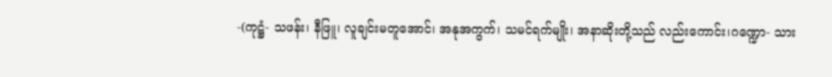-(ကုဋ္ဌံ- သဖန်း၊ နီဖြူ၊ လူချင်းမတူအောင်၊ အနုအကွက်၊ သမင်ရက်မျိုး၊ အနာဆိုးတို့သည် လည်းကောင်း၊ဂဏ္ဍော- သား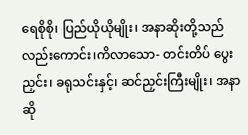ရေစိုစို၊ ပြည်ယိုယိုမျိုး၊ အနာဆိုးတို့သည်လည်းကောင်း၊ကိလာသော- တင်းတိပ် ပွေးညှင်း၊ ခရုသင်းနှင့်၊ ဆင်ညှင်းကြီးမျိုး၊ အနာဆို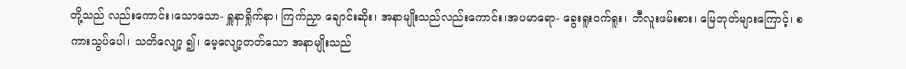တို့သည် လည်းကောင်း၊သောသော- ရှူနာရှိုက်နာ၊ ကြက်ညှာ ချောင်းဆိုး၊ အနာမျိုးသည်လည်းကောင်း၊အပမာရော- ခွေးရူးဝက်ရူး၊ ဘီလူးဖမ်းစား၊ မြေဘုတ်များကြောင့်၊ စကားသွပ်ပေါ၊ သတိလျော့ ၍၊ မေ့လျော့တတ်သော အနာမျိုးသည်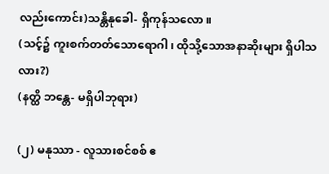လည်းကောင်း)သန္တိနုခေါ- ရှိကုန်သလော။
(သင့်၌ ကူးစက်တတ်သောရောဂါ၊ ထိုသို့သောအနာဆိုးများ ရှိပါသလား?)
(နတ္ထိ ဘန္တေ- မရှိပါဘုရား)

(၂) မနုဿာ - လူသားစင်စစ် ဧ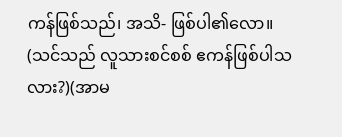ကန်ဖြစ်သည်၊ အသိ- ဖြစ်ပါ၏လော။
(သင်သည် လူသားစင်စစ် ဧကန်ဖြစ်ပါသလား?)(အာမ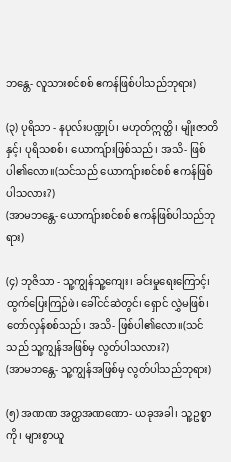ဘန္တေ- လူသားစင်စစ် ဧကန်ဖြစ်ပါသည်ဘုရား)

(၃) ပုရိသာ - နပုလ်းပဏ္ဍုပ်၊ မဟုတ်ဣတ္ထိ၊ မျိုးဇာတိနှင့်၊ ပုရိသစစ်၊ ယောကျ်ားဖြစ်သည်၊ အသိ- ဖြစ်ပါ၏လော။(သင်သည် ယောကျ်ားစင်စစ် ဧကန်ဖြစ်ပါသလား?)
(အာမဘန္တေ- ယောကျ်ားစင်စစ် ဧကန်ဖြစ်ပါသည်ဘုရား)

(၄) ဘုဇိသာ - သူ့ကျွန်သူ့ကျေး၊ ခင်းမှုရေးကြောင့်၊ ထွက်ပြေးကြဉ်ဖဲ၊ ခေါ်ငင်ဆဲတွင်၊ ရှောင် လွှဲမဖြစ်၊ တော်လှန်စစ်သည်၊ အသိ- ဖြစ်ပါ၏လော။(သင်သည် သူ့ကျွန်အဖြစ်မှ လွတ်ပါသလား?)
(အာမဘန္တေ- သူ့ကျွန်အဖြစ်မှ လွတ်ပါသည်ဘုရား)

(၅) အဏဏ အတ္ထအဏဏော- ယခုအခါ၊ သူ့ဥစ္စာကို၊ များစွာယူ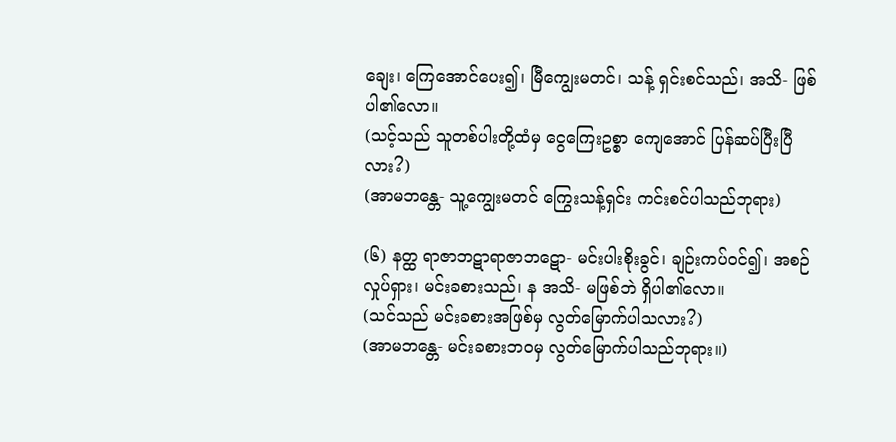ချေး၊ ကြေအောင်ပေး၍၊ မြီကျွေးမတင်၊ သန့် ရှင်းစင်သည်၊ အသိ- ဖြစ်ပါ၏လော။
(သင့်သည် သူတစ်ပါးတို့ထံမှ ငွေကြေးဥစ္စာ ကျေအောင် ပြန်ဆပ်ပြီးပြီလား?)
(အာမဘန္တေ- သူ့ကျွေးမတင် ကြွေးသန့်ရှင်း ကင်းစင်ပါသည်ဘုရား)

(၆) နတ္ထ ရာဇာဘဋာရာဇာဘဋော- မင်းပါးစိုးခွင်၊ ချဉ်းကပ်ဝင်၍၊ အစဉ်လှုပ်ရှား၊ မင်းခစားသည်၊ န အသိ- မဖြစ်ဘဲ ရှိပါ၏လော။
(သင်သည် မင်းခစားအဖြစ်မှ လွတ်မြောက်ပါသလား?)
(အာမဘန္တေ- မင်းခစားဘဝမှ လွတ်မြောက်ပါသည်ဘုရား။)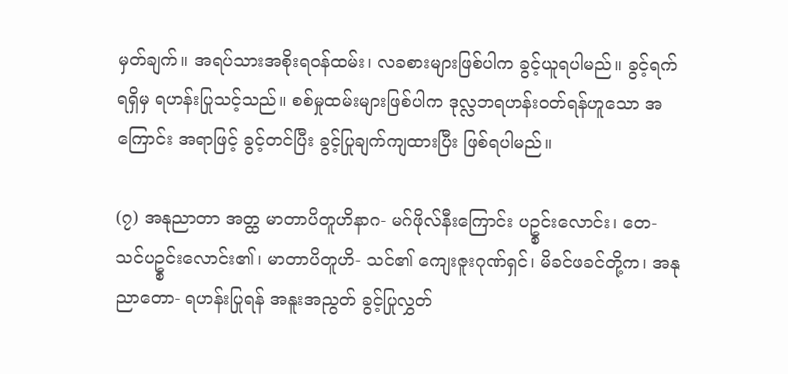မှတ်ချက်။ အရပ်သားအစိုးရဝန်ထမ်း၊ လခစားများဖြစ်ပါက ခွင့်ယူရပါမည်။ ခွင့်ရက်ရရှိမှ ရဟန်းပြုသင့်သည်။ စစ်မှုထမ်းများဖြစ်ပါက ဒုလ္လဘရဟန်းဝတ်ရန်ဟူသော အကြောင်း အရာဖြင့် ခွင့်တင်ပြီး ခွင့်ပြုချက်ကျထားပြီး ဖြစ်ရပါမည်။

(၇) အနုညာတာ အတ္ထ မာတာပိတူဟိနာဂ- မဂ်ဖိုလ်နီးကြောင်း ပဥ္စင်းလောင်း၊ တေ- သင်ပဥ္စင်းလောင်း၏၊ မာတာပိတူဟိ- သင်၏ ကျေးဇူးဂုဏ်ရှင်၊ မိခင်ဖခင်တို့က၊ အနုညာတော- ရဟန်းပြုရန် အနူးအညွတ် ခွင့်ပြုလွှတ်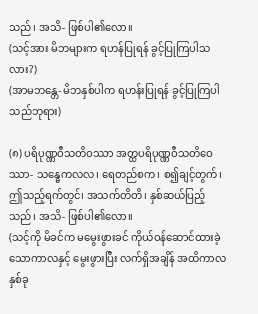သည်၊ အသိ- ဖြစ်ပါ၏လော။
(သင့်အား မိဘများက ရဟန်ပြုရန် ခွင့်ပြုကြပါသလား?)
(အာမဘန္တေ- မိဘနှစ်ပါက ရဟန်းပြုရန် ခွင့်ပြုကြပါသည်ဘုရား)

(၈) ပရိပုဏ္ဏဝီသတိဝဿာ အတ္ထပရိပုဏ္ဏဝီသတိဝေဿာ- သန္ဓေကလလ၊ ရေတည်စက၊ စ၍ချင့်တွက်၊ ဤသည့်ရက်တွင်၊ အသက်တိတိ၊ နှစ်ဆယ်ပြည့်သည်၊ အသိ- ဖြစ်ပါ၏လော။
(သင့်ကို မိခင်က မမွေးဖွားခင် ကိုယ်ဝန်ဆောင်ထားခဲ့သောကာလနှင့် မွေးဖွားပြီး လက်ရှိအချိန် အထိကာလ နှစ်ခု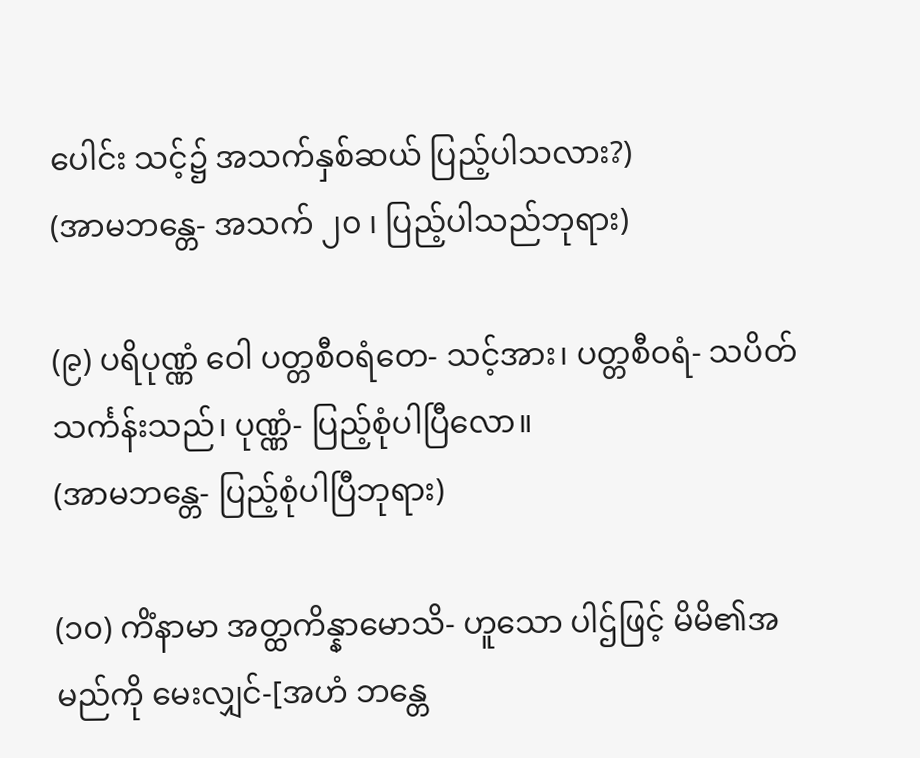ပေါင်း သင့်၌ အသက်နှစ်ဆယ် ပြည့်ပါသလား?)
(အာမဘန္တေ- အသက် ၂၀ ၊ ပြည့်ပါသည်ဘုရား)

(၉) ပရိပုဏ္ဏံ ဝေါ ပတ္တစီဝရံတေ- သင့်အား၊ ပတ္တစီဝရံ- သပိတ်သင်္ကန်းသည်၊ ပုဏ္ဏံ- ပြည့်စုံပါပြီလော။
(အာမဘန္တေ- ပြည့်စုံပါပြီဘုရား)

(၁၀) ကိံနာမာ အတ္ထကိန္နာမောသိ- ဟူသော ပါဌ်ဖြင့် မိမိ၏အမည်ကို မေးလျှင်-[အဟံ ဘန္တေ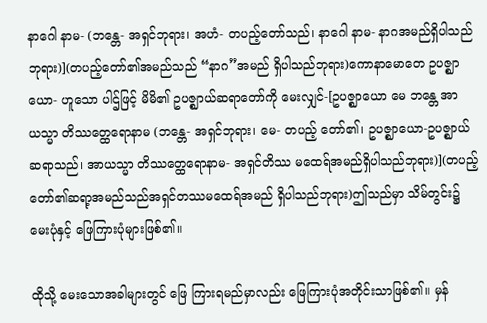နာဂေါ နာမ- (ဘန္တေ- အရှင်ဘုရား၊ အဟံ- တပည့်တော်သည်၊ နာဂေါ နာမ- နာဂအမည်ရှိပါသည်ဘုရား)](တပည့်တော်၏အမည်သည် “နာဂ”အမည် ရှိပါသည်ဘုရား)ကောနာမောတေ ဥပဇ္ဈာယော- ဟူသော ပါဌ်ဖြင့် မိမိ၏ ဥပဇ္ဈာယ်ဆရာတော်ကို မေးလျှင်-[ဥပဇ္ဈာယော မေ ဘန္တေ အာယသ္မာ တိဿတ္ထေရောနာမ (ဘန္တေ- အရှင်ဘုရား၊ မေ- တပည့် တော်၏၊ ဥပဇ္ဈာယော-ဥပဇ္ဈာယ်ဆရာသည်၊ အာယသ္မာ တိဿတ္ထေရောနာမ- အရှင်တိဿ မထေရ်အမည်ရှိပါသည်ဘုရား)](တပည့်တော်၏ဆရာ့အမည်သည်အရှင်တဿမထေရ်အမည် ရှိပါသည်ဘုရား)ဤသည်မှာ သိမ်တွင်း၌ မေးပုံနှင့် ဖြေကြားပုံများဖြစ်၏။

ထိုသို့ မေးသောအခါများတွင် ဖြေ ကြားရမည်မှာလည်း ဖြေကြားပုံအတိုင်းသာဖြစ်၏။ မှန်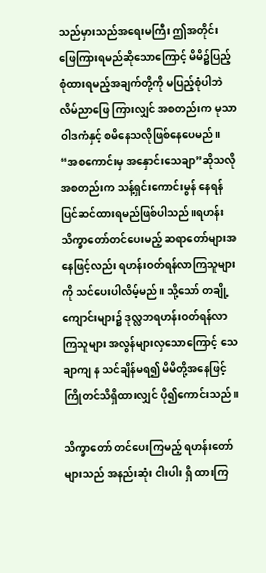သည်မှားသည်အရေးမကြီး ဤအတိုင်း ဖြေကြားရမည်ဆိုသောကြောင့် မိမိ၌ပြည့်စုံထားရမည့်အချက်တို့ကို မပြည့်စုံပါဘဲ လိမ်ညာဖြေ ကြားလျှင် အစတည်းက မုသာဝါဒကံနှင့် စမိနေသလိုဖြစ်နေပေမည်။ “အစကောင်းမှ အနှောင်းသေချာ”ဆိုသလို အစတည်းက သန့်ရှင်းကောင်းမွန် နေရန် ပြင်ဆင်ထားရမည်ဖြစ်ပါသည်။ရဟန်းသိက္ခာတော်တင်ပေးမည့် ဆရာတော်များအနေဖြင့်လည်း ရဟန်းဝတ်ရန်လာကြသူများ ကို သင်ပေးပါလိမ့်မည်။ သို့သော် တချို့ကျောင်းများ၌ ဒုလ္လဘရဟန်းဝတ်ရန်လာကြသူများ အလွန်များလှသောကြောင့် သေချာကျ န သင်ချိန်မရ၍ မိမိတို့အနေဖြင့် ကြိုတင်သိရှိထားလျှင် ပို၍ကောင်းသည်။

သိက္ခာတော် တင်ပေးကြမည့် ရဟန်းတော်များသည် အနည်းဆုံး ငါးပါး ရှိ ထားကြ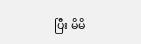ပြီး မိမိ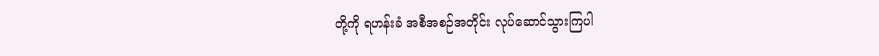တို့ကို ရဟန်းခံ အစီအစဉ်အတိုင်း လုပ်ဆောင်သွားကြပါ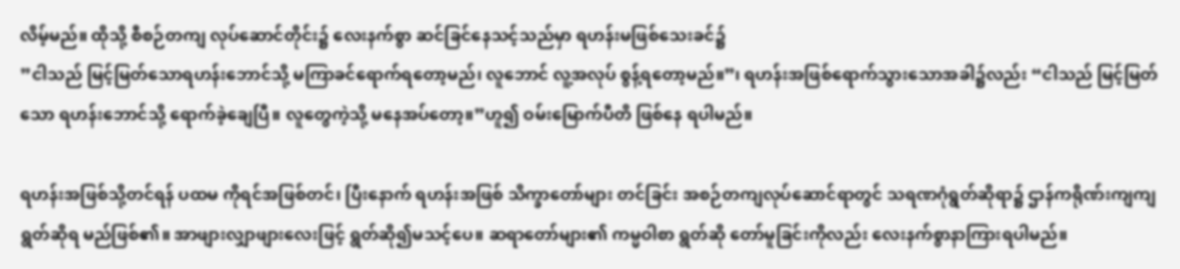လိမ့်မည်။ ထိုသို့ စီစဉ်တကျ လုပ်ဆောင်တိုင်း၌ လေးနက်စွာ ဆင်ခြင်နေသင့်သည်မှာ ရဟန်းမဖြစ်သေးခင်၌
”ငါသည် မြင့်မြတ်သောရဟန်းဘောင်သို့ မကြာခင်ရောက်ရတော့မည်၊ လူဘောင် လူ့အလုပ် စွန့်ရတော့မည်။”၊ ရဟန်းအဖြစ်ရောက်သွားသောအခါ၌လည်း “ငါသည် မြင့်မြတ်သော ရဟန်းဘောင်သို့ ရောက်ခဲ့ချေပြီ။ လူတွေကဲ့သို့ မနေအပ်တော့။”ဟူ၍ ဝမ်းမြောက်ပီတိ ဖြစ်နေ ရပါမည်။

ရဟန်းအဖြစ်သို့တင်ရန် ပထမ ကိုရင်အဖြစ်တင်၊ ပြီးနောက် ရဟန်းအဖြစ် သိက္ခာတော်များ တင်ခြင်း အစဉ်တကျလုပ်ဆောင်ရာတွင် သရဏဂုံရွတ်ဆိုရာ၌ ဌာန်ကရိုဏ်းကျကျ ရွတ်ဆိုရ မည်ဖြစ်၏။ အာဖျားလျှာဖျားလေးဖြင့် ရွတ်ဆို၍မသင့်ပေ။ ဆရာတော်များ၏ ကမ္မဝါစာ ရွတ်ဆို တော်မူခြင်းကိုလည်း လေးနက်စွာနာကြားရပါမည်။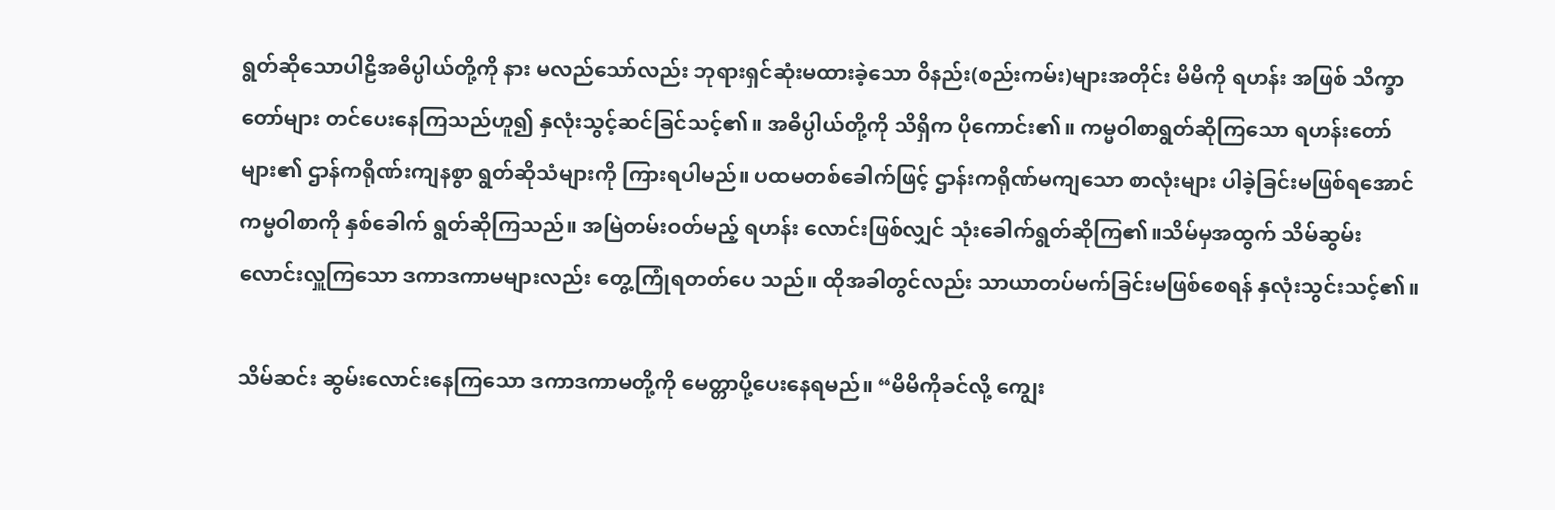ရွတ်ဆိုသောပါဠိအဓိပ္ပါယ်တို့ကို နား မလည်သော်လည်း ဘုရားရှင်ဆုံးမထားခဲ့သော ၀ိနည်း(စည်းကမ်း)များအတိုင်း မိမိကို ရဟန်း အဖြစ် သိက္ခာတော်များ တင်ပေးနေကြသည်ဟူ၍ နှလုံးသွင့်ဆင်ခြင်သင့်၏။ အဓိပ္ပါယ်တို့ကို သိရှိက ပိုကောင်း၏။ ကမ္မဝါစာရွတ်ဆိုကြသော ရဟန်းတော်များ၏ ဌာန်ကရိုဏ်းကျနစွာ ရွတ်ဆိုသံများကို ကြားရပါမည်။ ပထမတစ်ခေါက်ဖြင့် ဌာန်းကရိုဏ်မကျသော စာလုံးများ ပါခဲ့ခြင်းမဖြစ်ရအောင် ကမ္မဝါစာကို နှစ်ခေါက် ရွတ်ဆိုကြသည်။ အမြဲတမ်းဝတ်မည့် ရဟန်း လောင်းဖြစ်လျှင် သုံးခေါက်ရွတ်ဆိုကြ၏။သိမ်မှအထွက် သိမ်ဆွမ်းလောင်းလှူကြသော ဒကာဒကာမများလည်း တွေ့ကြုံရတတ်ပေ သည်။ ထိုအခါတွင်လည်း သာယာတပ်မက်ခြင်းမဖြစ်စေရန် နှလုံးသွင်းသင့်၏။

သိမ်ဆင်း ဆွမ်းလောင်းနေကြသော ဒကာဒကာမတို့ကို မေတ္တာပို့ပေးနေရမည်။ “မိမိကိုခင်လို့ ကျွေး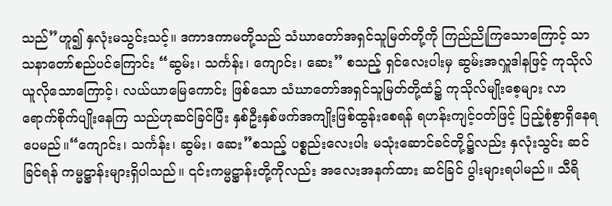သည်”ဟူ၍ နှလုံးမသွင်းသင့်။ ဒကာဒကာမတို့သည် သံဃာတော်အရှင်သူမြတ်တို့ကို ကြည်ညိုကြသောကြောင့် သာသနာတော်စည်ပင်ကြောင်း “ဆွမ်း၊ သင်္ကန်း၊ ကျောင်း၊ ဆေး” စသည့် ရှင်လေးပါးမှ ဆွမ်းအလှူဒါနဖြင့် ကုသိုလ်ယူလိုသောကြောင့်၊ လယ်ယာမြေကောင်း ဖြစ်သော သံဃာတော်အရှင်သူမြတ်တို့ထံ၌ ကုသိုလ်မျိုးစေ့များ လာရောက်စိုက်ပျိုးနေကြ သည်ဟုဆင်ခြင်ပြီး နှစ်ဦးနှစ်ဖက်အကျိုးဖြစ်ထွန်းစေရန် ရဟန်းကျင့်ဝတ်ဖြင့် ပြည့်စုံစွာရှိနေရ ပေမည်။“ကျောင်း၊ သင်္ကန်း၊ ဆွမ်း၊ ဆေး”စသည့် ပစ္စည်းလေးပါး မသုံးဆောင်ခင်တို့၌လည်း နှလုံးသွင်း ဆင်ခြင်ရန် ကမ္မဋ္ဌာန်းများရှိပါသည်။ ၎င်းကမ္မဋ္ဌာန်းတို့ကိုလည်း အလေးအနက်ထား ဆင်ခြင် ပွါးများရပါမည်။ သီရိ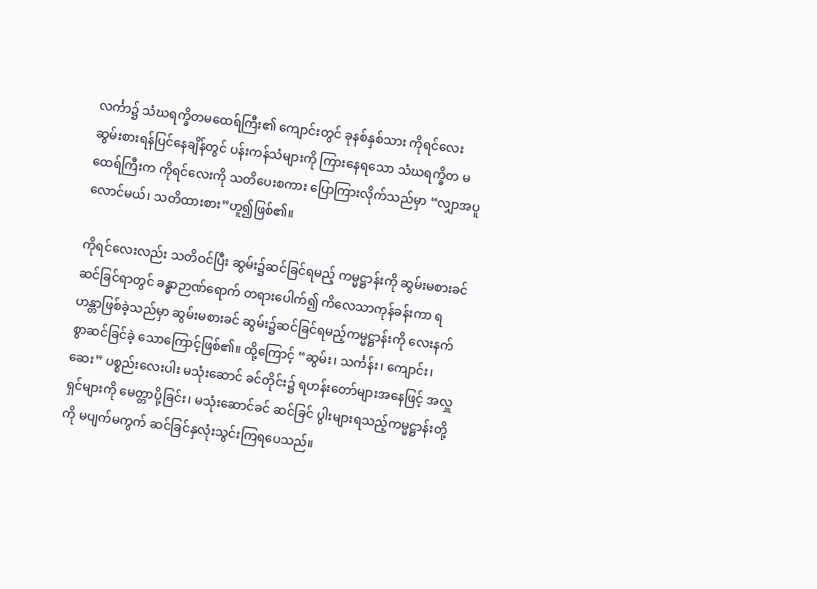လင်္ကာ၌ သံဃရက္ခိတမထေရ်ကြီး၏ ကျောင်းတွင် ခုနစ်နှစ်သား ကိုရင်လေး ဆွမ်းစားရန်ပြင်နေချိန်တွင် ပန်းကန်သံများကို ကြားနေရသော သံဃရက္ခိတ မထေရ်ကြီးက ကိုရင်လေးကို သတိပေးစကား ပြောကြားလိုက်သည်မှာ “လျှာအပူလောင်မယ်၊ သတိထားစား”ဟူ၍ဖြစ်၏။

ကိုရင်လေးလည်း သတိဝင်ပြီး ဆွမ်း၌ဆင်ခြင်ရမည့် ကမ္မဋ္ဌာန်းကို ဆွမ်းမစားခင် ဆင်ခြင်ရာတွင် ခန္ဓာဉာဏ်ရောက် တရားပေါက်၍ ကိလေသာကုန်ခန်းကာ ရဟန္တာဖြစ်ခဲ့သည်မှာ ဆွမ်းမစားခင် ဆွမ်း၌ဆင်ခြင်ရမည့်ကမ္မဋ္ဌာန်းကို လေးနက်စွာဆင်ခြင်ခဲ့ သောကြောင့်ဖြစ်၏။ ထို့ကြောင့် “ဆွမ်း၊ သင်္ကန်း၊ ကျောင်း၊ ဆေး” ပစ္စည်းလေးပါး မသုံးဆောင် ခင်တိုင်း၌ ရဟန်းတော်များအနေဖြင့် အလှူရှင်များကို မေတ္တာပို့ခြင်း၊ မသုံးဆောင်ခင် ဆင်ခြင် ပွါးများရသည့်ကမ္မဋ္ဌာန်းတို့ကို မပျက်မကွက် ဆင်ခြင်နှလုံးသွင်းကြရပေသည်။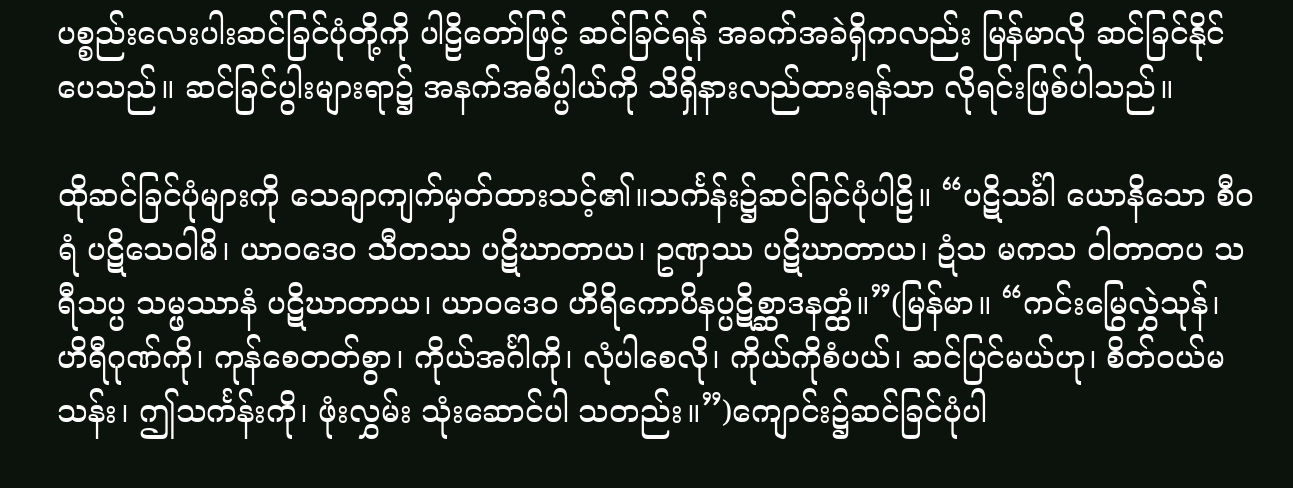ပစ္စည်းလေးပါးဆင်ခြင်ပုံတို့ကို ပါဠိတော်ဖြင့် ဆင်ခြင်ရန် အခက်အခဲရှိကလည်း မြန်မာလို ဆင်ခြင်နိုင်ပေသည်။ ဆင်ခြင်ပွါးများရာ၌ အနက်အဓိပ္ပါယ်ကို သိရှိနားလည်ထားရန်သာ လိုရင်းဖြစ်ပါသည်။

ထိုဆင်ခြင်ပုံများကို သေချာကျက်မှတ်ထားသင့်၏။သင်္ကန်း၌ဆင်ခြင်ပုံပါဠိ။ “ပဋိသင်္ခါ ယောနိသော စီဝရံ ပဋိသေဝါမိ၊ ယာဝဒေဝ သီတဿ ပဋိဃာတာယ၊ ဥဏှဿ ပဋိဃာတာယ၊ ဍံသ မကသ ၀ါတာတပ သရီသပ္ပ သမ္ဖဿာနံ ပဋိဃာတာယ၊ ယာဝဒေဝ ဟိရိကောပိနပ္ပဋိစ္ဆာဒနတ္ထံ။”(မြန်မာ။ “ကင်းမြွေလွှဲသုန်၊ ဟိရီဂုဏ်ကို၊ ကုန်စေတတ်စွာ၊ ကိုယ်အင်္ဂါကို၊ လုံပါစေလို၊ ကိုယ်ကိုစံပယ်၊ ဆင်ပြင်မယ်ဟု၊ စိတ်ဝယ်မသန်း၊ ဤသင်္ကန်းကို၊ ဖုံးလွှမ်း သုံးဆောင်ပါ သတည်း။”)ကျောင်း၌ဆင်ခြင်ပုံပါ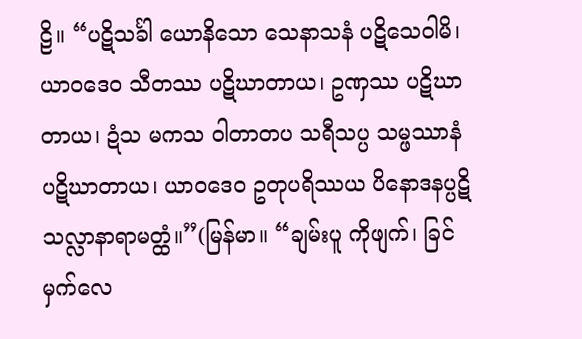ဠိ။ “ပဋိသင်္ခါ ယောနိသော သေနာသနံ ပဋိသေဝါမိ၊ ယာဝဒေဝ သီတဿ ပဋိဃာတာယ၊ ဥဏှဿ ပဋိဃာတာယ၊ ဍံသ မကသ ၀ါတာတပ သရီသပ္ပ သမ္ဖဿာနံ ပဋိဃာတာယ၊ ယာဝဒေဝ ဥတုပရိဿယ ပိနောဒနပ္ပဋိသလ္လာနာရာမတ္ထံ။”(မြန်မာ။ “ချမ်းပူ ကိုဖျက်၊ ခြင်မှက်လေ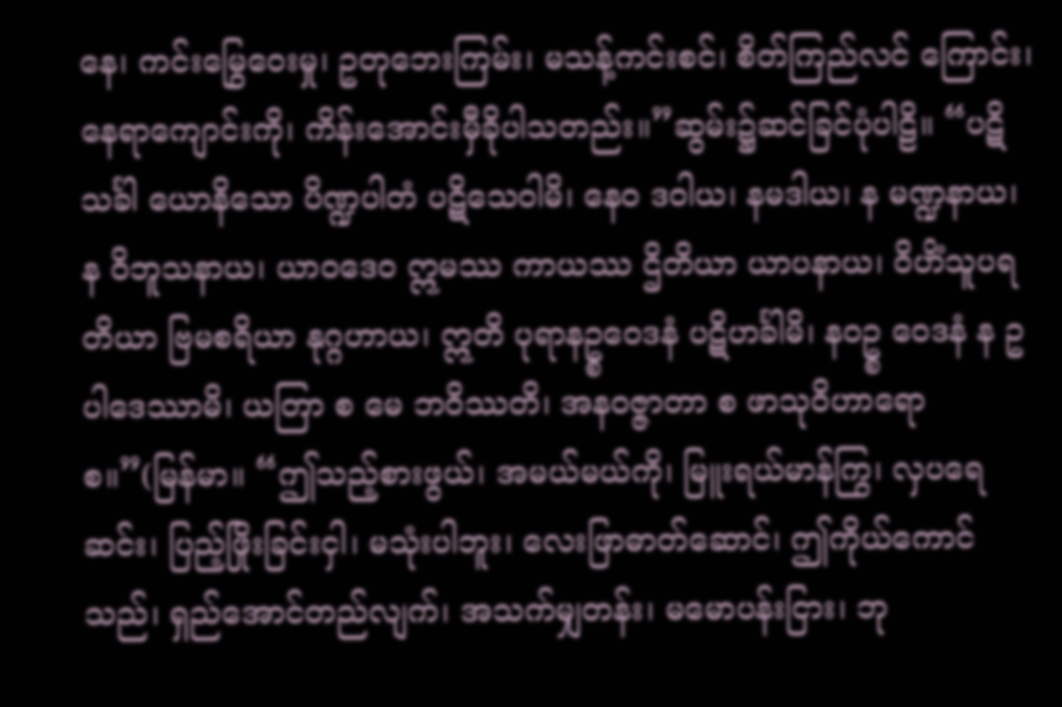နေ၊ ကင်းမြွေဝေးမှု၊ ဥတုဘေးကြမ်း၊ မသန့်ကင်းစင်၊ စိတ်ကြည်လင် ကြောင်း၊ နေရာကျောင်းကို၊ ကိန်းအောင်းမှီခိုပါသတည်း။”ဆွမ်း၌ဆင်ခြင်ပုံပါဠိ။ “ပဋိသင်္ခါ ယောနိသော ပိဏ္ဍပါတံ ပဋိသေဝါမိ၊ နေဝ ဒဝါယ၊ နမဒါယ၊ န မဏ္ဍနာယ၊ န ၀ိဘူသနာယ၊ ယာဝဒေဝ ဣမဿ ကာယဿ ဌိတိယာ ယာပနာယ၊ ၀ိဟိံသူပရတိယာ ဗြမစရိယာ နုဂ္ဂဟာယ၊ ဣတိ ပုရာနဥ္စဝေဒနံ ပဋိဟင်္ခါမိ၊ နဝဥ္စ ဝေဒနံ န ဥပါဒေဿာမိ၊ ယတြာ စ မေ ဘဝိဿတိ၊ အနဝဇ္ဇာတာ စ ဖာသုဝိဟာရော စ။”(မြန်မာ။ “ဤသည့်စားဖွယ်၊ အမယ်မယ်ကို၊ မြူးရယ်မာန်ကြွ၊ လှပရေဆင်း၊ ပြည့်ဖြိုးခြင်းငှါ၊ မသုံးပါဘူး၊ လေးဖြာဓာတ်ဆောင်၊ ဤကိုယ်ကောင်သည်၊ ရှည်အောင်တည်လျက်၊ အသက်မျှတန်း၊ မမောပန်းငြား၊ ဘု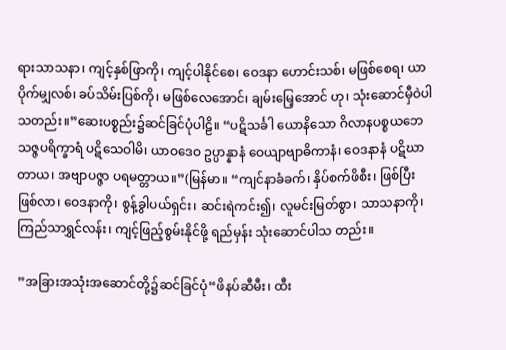ရားသာသနာ၊ ကျင့်နှစ်ဖြာကို၊ ကျင့်ပါနိုင်စေ၊ ဝေဒနာ ဟောင်းသစ်၊ မဖြစ်စေရ၊ ယာပိုက်မျှလစ်၊ ခပ်သိမ်းပြစ်ကို၊ မဖြစ်လေအောင်၊ ချမ်းမြေ့အောင် ဟု၊ သုံးဆောင်မှီဝဲပါသတည်း။”ဆေးပစ္စည်း၌ဆင်ခြင်ပုံပါဠိ။ “ပဋိသင်္ခါ ယောနိသော ဂိလာနပစ္စယဘေသဇ္ဇပရိက္ခာရံ ပဋိသေဝါမိ၊ ယာဝဒေဝ ဥပ္ပာန္နာနံ ဝေယျာဗျာဓိကာနံ၊ ဝေဒနာနံ ပဋိဃာတာယ၊ အဗျာပဇ္ဇာ ပရမတ္တာယ။”(မြန်မာ။ “ကျင်နာခံခက်၊ နှိပ်စက်ဖိစီး၊ ဖြစ်ပြီးဖြစ်လာ၊ ဝေဒနာကို၊ စွန့်ခွါပယ်ရှင်း၊ ဆင်းရဲကင်း၍၊ လူမင်းမြတ်စွာ၊ သာသနာကို၊ ကြည်သာရွှင်လန်း၊ ကျင့်ဖြည့်စွမ်းနိုင်ဖို့ ရည်မှန်း သုံးဆောင်ပါသ တည်း။

”အခြားအသုံးအဆောင်တို့၌ဆင်ခြင်ပုံ“ဖိနပ်ဆီမီး၊ ထီး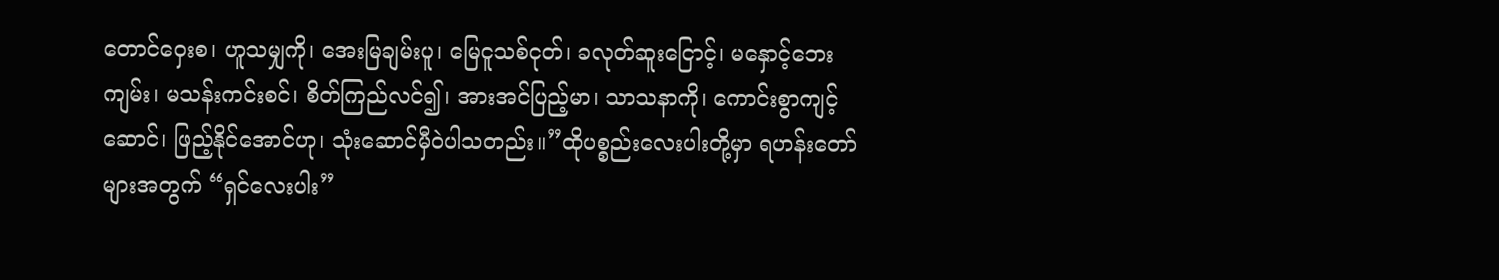တောင်ဝှေးစ၊ ဟူသမျှကို၊ အေးမြချမ်းပူ၊ မြေငူသစ်ငုတ်၊ ခလုတ်ဆူးငြောင့်၊ မနှောင့်ဘေးကျမ်း၊ မသန်းကင်းစင်၊ စိတ်ကြည်လင်၍၊ အားအင်ပြည့်မာ၊ သာသနာကို၊ ကောင်းစွာကျင့်ဆောင်၊ ဖြည့်နိုင်အောင်ဟု၊ သုံးဆောင်မှီဝဲပါသတည်း။”ထိုပစ္စည်းလေးပါးတို့မှာ ရဟန်းတော်များအတွက် “ရှင်လေးပါး”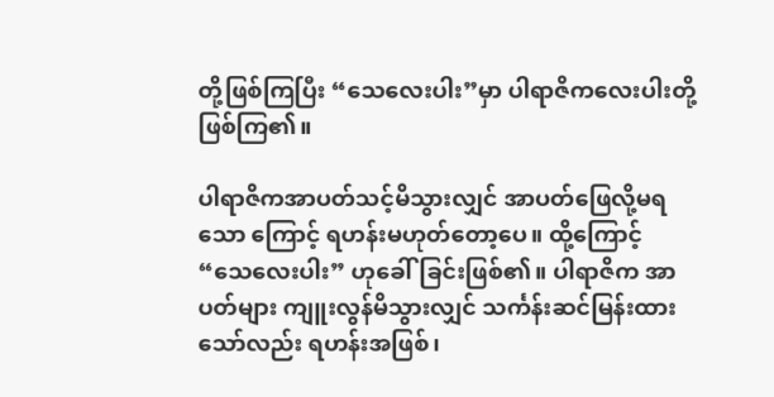တို့ဖြစ်ကြပြီး “သေလေးပါး”မှာ ပါရာဇိကလေးပါးတို့ဖြစ်ကြ၏။

ပါရာဇိကအာပတ်သင့်မိသွားလျှင် အာပတ်ဖြေလို့မရသော ကြောင့် ရဟန်းမဟုတ်တော့ပေ။ ထို့ကြောင့် “သေလေးပါး” ဟုခေါ်ခြင်းဖြစ်၏။ ပါရာဇိက အာပတ်များ ကျူးလွန်မိသွားလျှင် သင်္ကန်းဆင်မြန်းထားသော်လည်း ရဟန်းအဖြစ်၊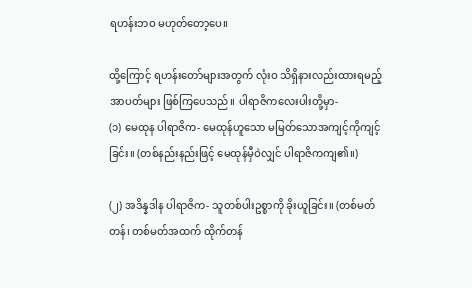ရဟန်းဘဝ မဟုတ်တော့ပေ။

ထို့ကြောင့် ရဟန်းတော်များအတွက် လုံးဝ သိရှိနားလည်းထားရမည့် အာပတ်များ ဖြစ်ကြပေသည်။ ပါရာဇိကလေးပါးတို့မှာ-
(၁) မေထုန ပါရာဇိက- မေထုန်ဟူသော မမြတ်သောအကျင့်ကိုကျင့်ခြင်း။ (တစ်နည်းနည်းဖြင့် မေထုန်မှီဝဲလျှင် ပါရာဇိကကျ၏။)

(၂) အဒိန္နဒါန ပါရာဇိက- သူတစ်ပါးဥစ္စာကို ခိုးယူခြင်း။ (တစ်မတ်တန်၊ တစ်မတ်အထက် ထိုက်တန်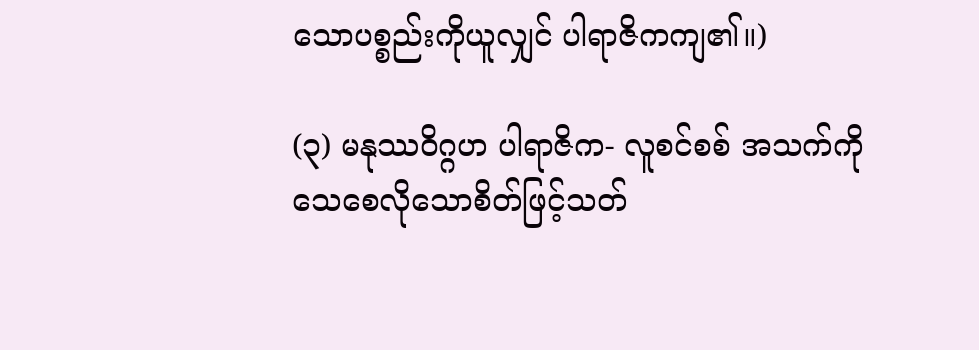သောပစ္စည်းကိုယူလျှင် ပါရာဇိကကျ၏။)

(၃) မနုဿဝိဂ္ဂဟ ပါရာဇိက- လူစင်စစ် အသက်ကိုသေစေလိုသောစိတ်ဖြင့်သတ်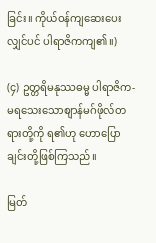ခြင်း။ ကိုယ်ဝန်ကျဆေးပေးလျှင်ပင် ပါရာဇိကကျ၏။)

(၄) ဥတ္တရိမနုဿဓမ္မ ပါရာဇိက- မရသေးသောစျာန်မဂ်ဖိုလ်တရားတို့ကို ရ၏ဟု ဟောပြောချင်းတို့ဖြစ်ကြသည်။

မြတ်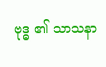ဗုဒ္ဓ ၏ သာသနာ